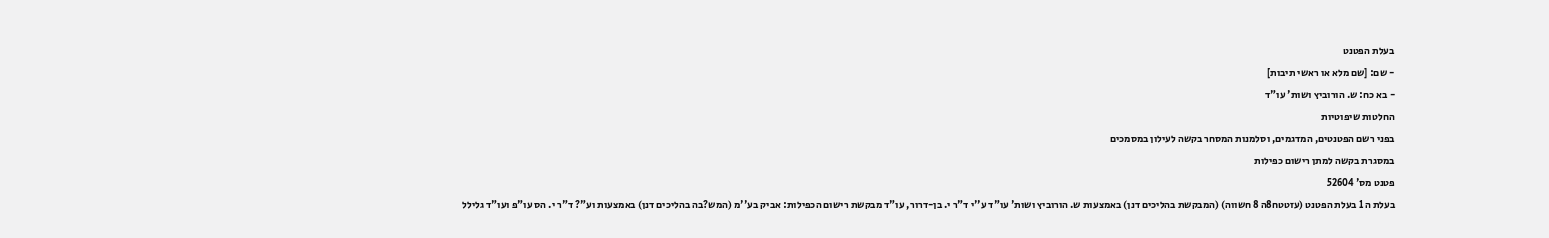בעלת הפטנט
- שם: [שם מלא או ראשי תיבות]
- בא כח: ש. הורוביץ ושות' עו"ד
החלטות שיפוטיות
בפני רשם הפטנטים, המדגמים, וסלמנות המסחר בקשה לעילון במסמכים
במסגרת בקשה למתן רישום כפילות
פטנט מס' 52604
בעלת ה 1 בעלת הפטנט (עזטטח8ה 8 חשווה) (המבקשת בהליכים דנן) באמצעות ש. הורוביץ ושות' עו"ד ע''י ד"ר י. בן-דרור, עו"ד מבקשת רישום הכפילות: אביק בע''מ (המש?בה בהליכים דנן) באמצעות וע"? ד"ר י. הס עו"פ ועו"ד גלילל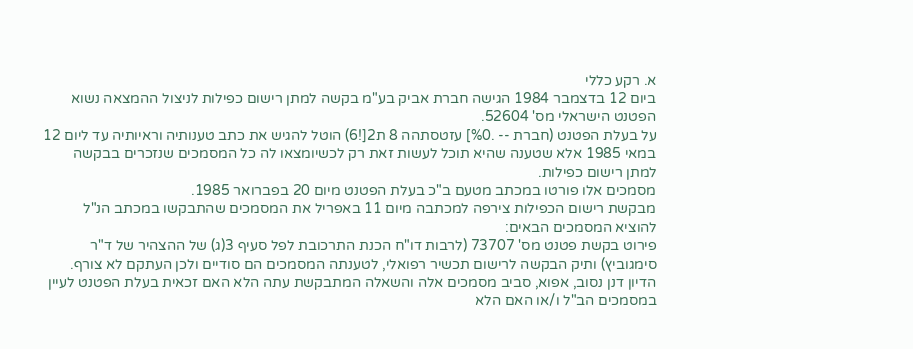א. רקע כללי
ביום 12 בדצמבר 1984 הגישה חברת אביק בע"מ בקשה למתן רישום כפילות לניצול ההמצאה נשוא הפטנט הישראלי מס' 52604.
על בעלת הפטנט (חברת -- .%0] עזטסתהה 8 ת2[!6) הוטל להגיש את כתב טענותיה וראיותיה עד ליום 12 במאי 1985 אלא שטענה שהיא תוכל לעשות זאת רק לכשיומצאו לה כל המסמכים שנזכרים בבקשה למתן רישום כפילות.
מסמכים אלו פורטו במכתב מטעם ב"כ בעלת הפטנט מיום 20 בפברואר 1985.
מבקשת רישום הכפילות צירפה למכתבה מיום 11 באפריל את המסמכים שהתבקשו במכתב הנ"ל להוציא המסמכים הבאים:
פירוט בקשת פטנט מס' 73707 (לרבות דו"ח הכנת התרכובת לפל סעיף 3(ג) של ההצהיר של ד"ר סימגוביץ) ותיק הבקשה לרישום תכשיר רפואלי, לטענתה המסמכים הם סודיים ולכן העתקם לא צורף.
הדיון דנן נסוב, אפוא, סביב מסמכים אלה והשאלה המתבקשת עתה הלא האם זכאית בעלת הפטנט לעיין במסמכים הב"ל ו/או האם הלא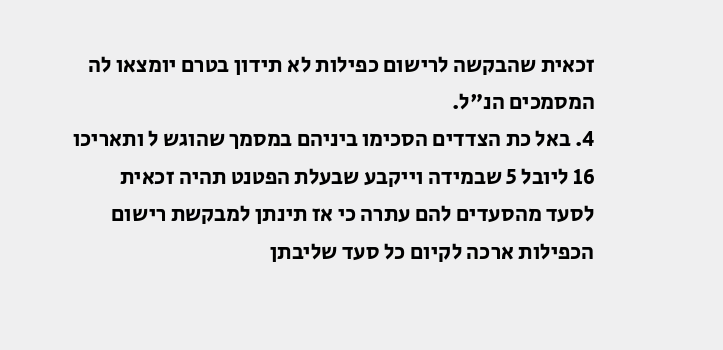זכאית שהבקשה לרישום כפילות לא תידון בטרם יומצאו לה המסמכים הנ"ל.
4. באל כת הצדדים הסכימו ביניהם במסמך שהוגש ל ותאריכו 16 ליובל 5 שבמידה וייקבע שבעלת הפטנט תהיה זכאית לסעד מהסעדים להם עתרה כי אז תינתן למבקשת רישום הכפילות ארכה לקיום כל סעד שליבתן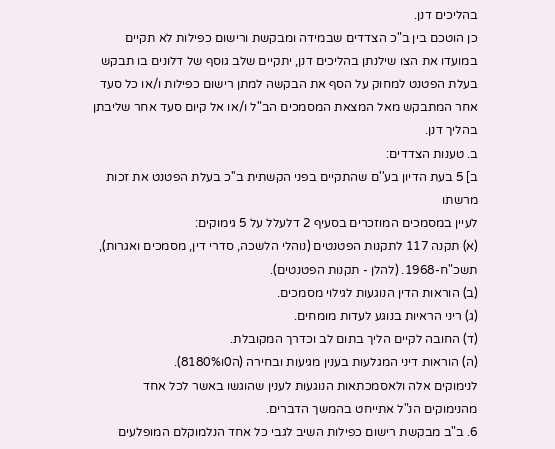בהליכים דנן.
כן הוטכם בין ב"כ הצדדים שבמידה ומבקשת ורישום כפילות לא תקיים במועדו את הצו שילנתן בהליכים דנן, יתקיים שלב גוסף של דלונים בו תבקש בעלת הפטנט למחוק על הסף את הבקשה למתן רישום כפילות ו/או כל סעד
אחר המתבקש מאל המצאת המסמכים הב"ל ו/או אל קיום סעד אחר שליבתן בהליך דנן.
ב. טענות הצדדים:
ב] 5 בעת הדיון בע''ם שהתקיים בפני הקשתית ב''כ בעלת הפטנט את זכות מרשתו
לעיין במסמכים המוזכרים בסעיף 2 דלעלל על 5 גימוקים:
(א) תקנה 117 לתקנות הפטנטים (נוהלי הלשכה, סדרי דין, מסמכים ואגרות), תשכ"ח-1968. (להלן - תקנות הפטנטים).
(ב) הוראות הדין הנוגעות לגילוי מסמכים.
(ג) ריני הראיות בנוגע לעדות מומחים.
(ד) החובה לקיים הליך בתום לב וכדרך המקובלת.
(ה) הוראות דיני המגלעות בענין מגיעות ובחירה (ה0ו8180%).
לנימוקים אלה ולאסמכתאות הנוגעות לענין שהוגשו באשר לכל אחד מהנימוקים הנ"ל אתייחט בהמשך הדברים.
6. ב"ב מבקשת רישום כפילות השיב לגבי כל אחד הנלמוקלם המופלעים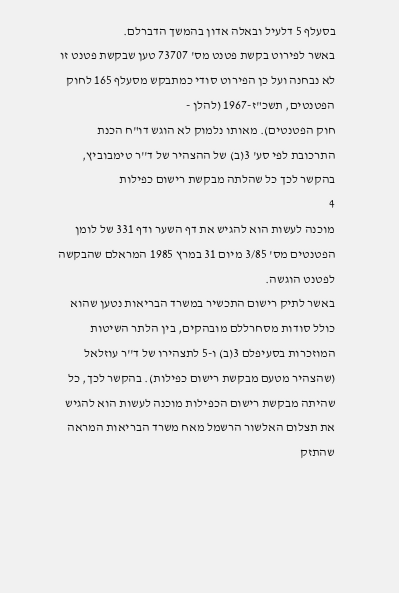בסעלף 5 דלעיל ובאלה אדון בהמשך הדברלם.
באשר לפירוט בקשת פטנט מס' 73707 טען שבקשת פטנט זו לא נבחנה ועל כן הפירוט סודי כמתבקש מסעלף 165 לחוק הפטנטים, תשכ"ז-1967 (להלן -
חוק הפטנטים). מאותו נלמוק לא הוגש דו"ח הכנת התרכובת לפי סע' 3(ב) של ההצהיר של ד''ר טימבוביץ, בהקשר לכך כל שהלתה מבקשת רישום כפילות
4
מוכנה לעשות הוא להגיש את דף השער ודף 331 של לומן הפטנטים מס' 3/85 מיום 31 במרץ 1985 המראלם שהבקשה לפטנט הוגשה.
באשר לתיק רישום התכשיר במשרד הבריאות נטען שהוא כולל סודות מסחרללם מובהקים, בין הלתר השיטות המוזכרות בסעיפלם 3(ב) ו-5 לתצהירו של ד''ר עוזלאל (שהצהיר מטעם מבקשת רישום כפילות). בהקשר לכך, כל שהיתה מבקשת רישום הכפילות מוכנה לעשות הוא להגיש את תצלום האלשור הרשמל מאח משרד הבריאות המראה שהתזק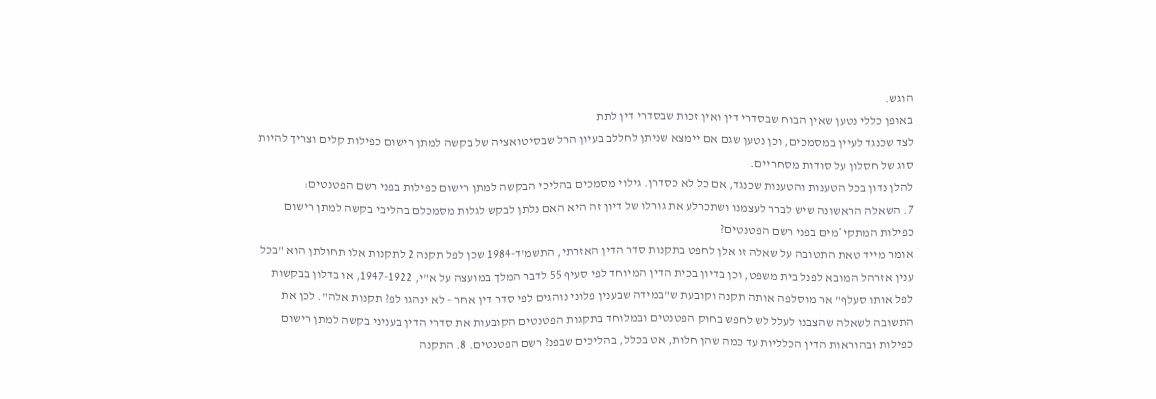הוגש.
באופן כללי נטען שאין הבוח שבסדרי דין ואין זכות שבסדרי דין לתת
לצד שכנגד לעיין במסמכים, וכן נטען שגם אם יימצא שניתן לחללב בעיון הרל שבסיטואציה של בקשה למתן רישום כפילות קלים וצריך להיות סוג של חסלון על סודות מסחריים.
להלן נדון בכל הטענות והטענות שכנגד, אם כל לא כסדרן. גילוי מסמכים בהליכי הבקשה למתן רישום כפילות בפני רשם הפטנטים:
7. השאלה הראשונה שיש לברר לעצמנו ושתכרלע את גורלו של דיון זה היא האם נלתן לבקש לגלות מסמכלם בהליבי בקשה למתן רישום כפילות המתקי*מים בפני רשם הפטנטים?
אומר מייד טאת התטובה על שאלה זו אלן לחפט בתקנות סדר הדין האזרתי, התשמ'ד-1984 שכן לפל תקנה 2 לתקנות אלו תחולתן הוא "בכל ענין אזרהל המובא לפנל בית משפט, וכן בדיון בכית הדין המיוחד לפי סעיף 55 לדבר המלך במועצה על א"י, 1947-1922, או בדלון בבקשות לפל אותו סעלף" אר מוסלפה אותה תקנה וקובעת ש"במידה שבענין פלוני נוהגים לפי סדר דין אחר - לא ינהגו לפ? תקנות אלה". לכן את התשובה לשאלה שהצבנו לעלל לש לחפש בחוק הפטנטים ובמלוחד בתקגות הפטנטים הקובעות את סדרי הדין בעניני בקשה למתן רישום כפילות ובהוראות הדין הכלליות עד כמה שהן חלות, אט בכלל, בהליכים שבפנ? רשם הפטנטים. 8. התקנה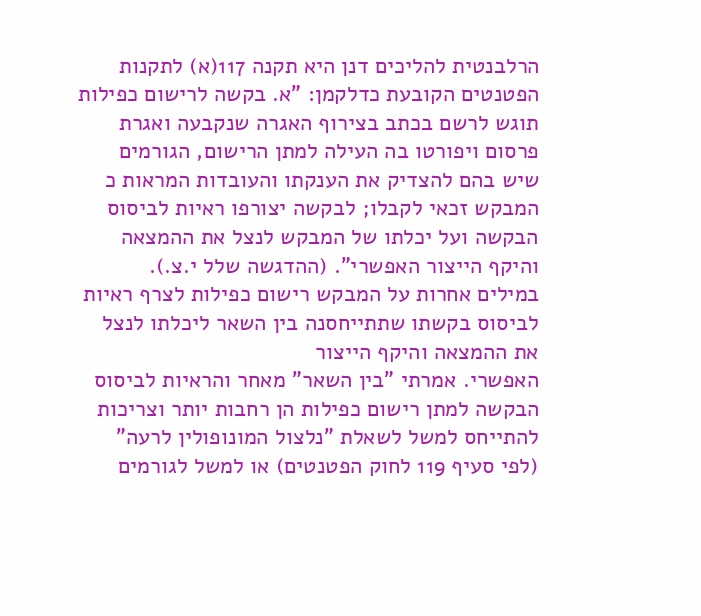הרלבנטית להליכים דנן היא תקנה 117(א) לתקנות הפטנטים הקובעת כדלקמן: "א. בקשה לרישום כפילות תוגש לרשם בכתב בצירוף האגרה שנקבעה ואגרת פרסום ויפורטו בה העילה למתן הרישום, הגורמים שיש בהם להצדיק את הענקתו והעובדות המראות כ המבקש זכאי לקבלו; לבקשה יצורפו ראיות לביסוס הבקשה ועל יכלתו של המבקש לנצל את ההמצאה והיקף הייצור האפשרי". (ההדגשה שלל י.צ.).
במילים אחרות על המבקש רישום כפילות לצרף ראיות לביסוס בקשתו שתתייחסנה בין השאר ליכלתו לנצל את ההמצאה והיקף הייצור
האפשרי. אמרתי "בין השאר" מאחר והראיות לביסוס הבקשה למתן רישום כפילות הן רחבות יותר וצריכות להתייחס למשל לשאלת "נלצול המונופולין לרעה" (לפי סעיף 119 לחוק הפטנטים) או למשל לגורמים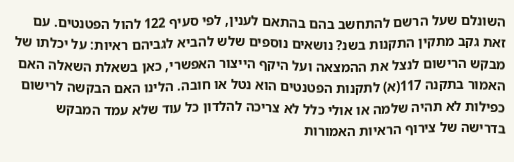השונלם שעל הרשם להתחשב בהם בהתאם לענין, לפי סעיף 122 להול הפטנטים. עם זאת גקב מתקין התקנות בשנ? נושאים נוספים שלש להביא לגביהם ראיות: על יכלתו של מבקש הרישום לנצל את ההמצאה ועל היקף הייצור האפשרי, כאן בשאלת השאלה האם האמור בתקנה 117(א) לתקנות הפטנטים הוא נטל או חובה. הלינו האם הבקשה לרישום כפילות לא תהיה שלמה או אולי כלל לא צריכה להלדון כל עוד שלא עמד המבקש בדרישה של צירוף הראיות האמורות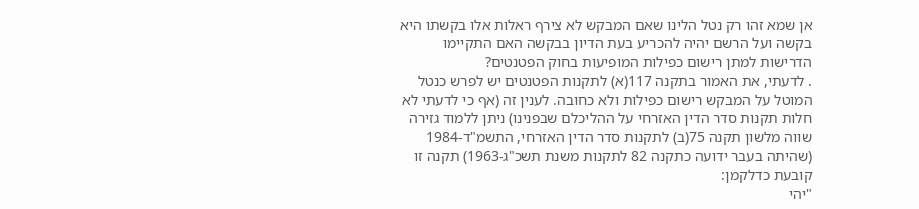אן שמא זהו רק נטל הלינו שאם המבקש לא צירף ראלות אלו בקשתו היא בקשה ועל הרשם יהיה להכריע בעת הדיון בבקשה האם התקיימו הדרישות למתן רישום כפילות המופיעות בחוק הפטנטים?
. לדעתי, את האמור בתקנה 117(א) לתקנות הפטנטים יש לפרש כנטל
המוטל על המבקש רישום כפילות ולא כחובה. לענין זה (אף כי לדעתי לא חלות תקנות סדר הדין האזרחי על ההליכלם שבפנינו) ניתן ללמוד גזירה שווה מלשון תקנה 75(ב) לתקנות סדר הדין האזרחי, התשמ"ד-1984 (שהיתה בעבר ידועה כתקנה 82 לתקנות משנת תשכ"ג-1963) תקנה זו קובעת כדלקמן:
"יהי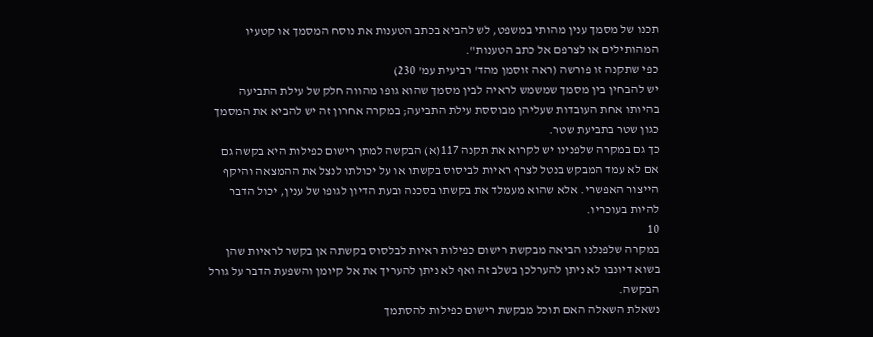תכנו של מסמך ענין מהותי במשפט, לש להביא בכתב הטענות את נוסח המסמך או קטעיו המהותילים או לצרפם אל כתב הטענות".
כפי שתקנה זו פורשה (ראה זוסמן מהד' רביעית עמ' 230)
יש להבחין בין מסמך שמשמש לראיה לבין מסמך שהוא גופו מהווה חלק של עילת התביעה בהיותו אחת העובדות שעליהן מבוססת עילת התביעה; במקרה אחרון זה יש להביא את המסמך כגון שטר בתביעת שטר.
כך גם במקרה שלפנינו יש לקרוא את תקנה 117(א) הבקשה למתן רישום כפילות היא בקשה גם אם לא עמד המבקש בנטל לצרף ראיות לביסוס בקשתו או על יכולתו לנצל את ההמצאה והיקף הייצור האפשרי. אלא שהוא מעמלד את בקשתו בסכנה ובעת הדיון לגופו של ענין, יכול הדבר להיות בעוכריו.
10
במקרה שלפנלנו הביאה מבקשת רישום כפילות ראיות לבלסוס בקשתה אן בקשר לראיות שהן בשוא דיונבו לא ניתן להערלכן בשלב זה ואף לא ניתן להעריך את אל קיומן והשפעת הדבר על גורל הבקשה.
נשאלת השאלה האם תוכל מבקשת רישום כפילות להסתמך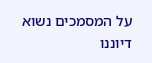על המסמכים נשוא דיוננו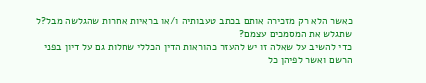כאשר הלא רק מזכירה אותם בכתב טעבותיה ו/או בראיות אחרות שהגלשה מבל?ל שתגלש את המסמכים עצמם?
כדי להשיב על שאלה זו יש להעזר כהוראות הדין הכללי שחלות גם על דיון בפני הרשם ואשר לפיהן כל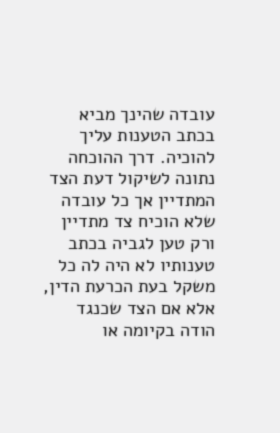עובדה שהינך מביא בכתב הטענות עליך להוכיה. דרך ההוכחה נתונה לשיקול דעת הצד המתדיין אך כל עובדה שלא הוכיח צד מתדיין ורק טען לגביה בכתב טענותיו לא היה לה כל משקל בעת הכרעת הדין, אלא אם הצד שכנגד הודה בקיומה או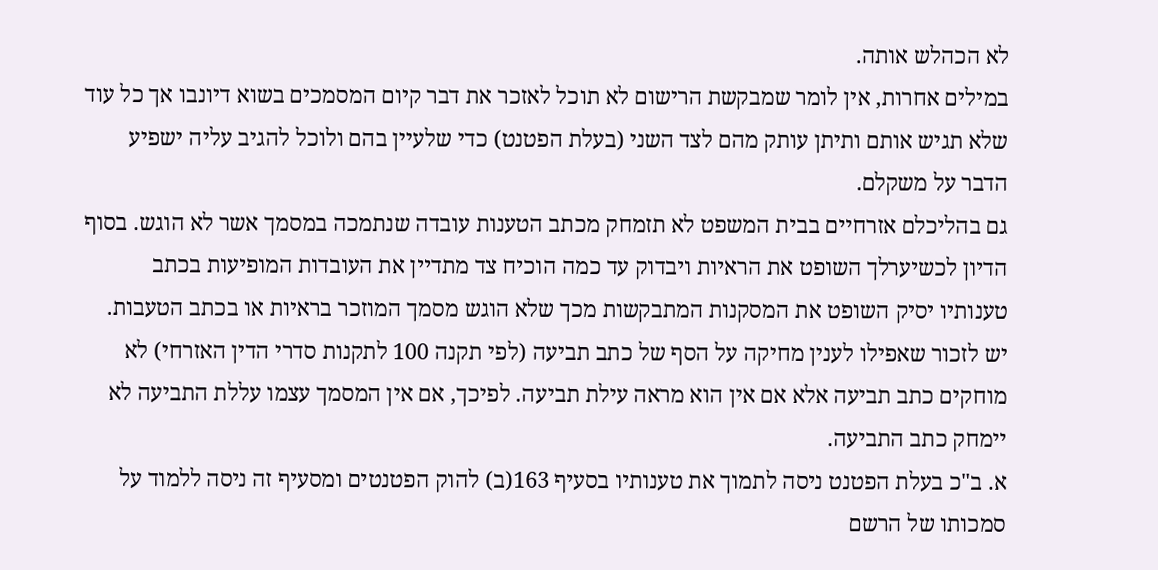לא הכהלש אותה.
במילים אחרות, אין לומר שמבקשת הרישום לא תוכל לאזכר את דבר קיום המסמכים בשוא דיונבו אך כל עוד שלא תגיש אותם ותיתן עותק מהם לצד השני (בעלת הפטנט) כדי שלעיין בהם ולוכל להגיב עליה ישפיע הדבר על משקלם.
גם בהליכלם אזרחיים בבית המשפט לא תזמחק מכתב הטענות עובדה שנתמכה במסמך אשר לא הוגש. בסוף הדיון לכשיערלך השופט את הראיות ויבדוק עד כמה הוכיח צד מתדיין את העובדות המופיעות בכתב טענותיו יסיק השופט את המסקנות המתבקשות מכך שלא הוגש מסמך המוזכר בראיות או בכתב הטעבות.
יש לזכור שאפילו לענין מחיקה על הסף של כתב תביעה (לפי תקנה 100 לתקנות סדרי הדין האזרחי) לא מוחקים כתב תביעה אלא אם אין הוא מראה עילת תביעה. לפיכך, אם אין המסמך עצמו עללת התביעה לא יימחק כתב התביעה.
א. ב"כ בעלת הפטנט ניסה לתמוך את טענותיו בסעיף 163(ב) להוק הפטנטים ומסעיף זה ניסה ללמוד על סמכותו של הרשם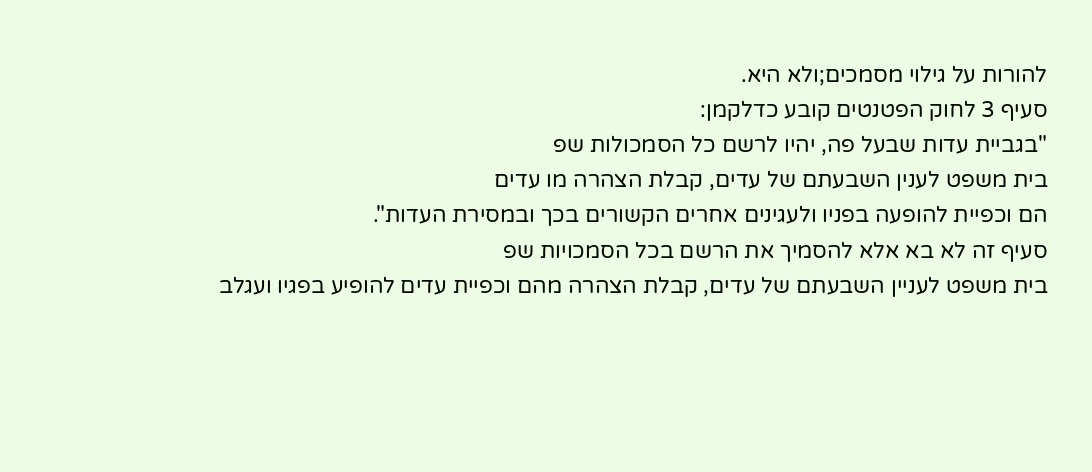להורות על גילוי מסמכים;ולא היא.
סעיף 3 לחוק הפטנטים קובע כדלקמן:
"בגביית עדות שבעל פה, יהיו לרשם כל הסמכולות שפ
בית משפט לענין השבעתם של עדים, קבלת הצהרה מו עדים
הם וכפיית להופעה בפניו ולעגינים אחרים הקשורים בכך ובמסירת העדות".
סעיף זה לא בא אלא להסמיך את הרשם בכל הסמכויות שפ
בית משפט לעניין השבעתם של עדים, קבלת הצהרה מהם וכפיית עדים להופיע בפגיו ועגלב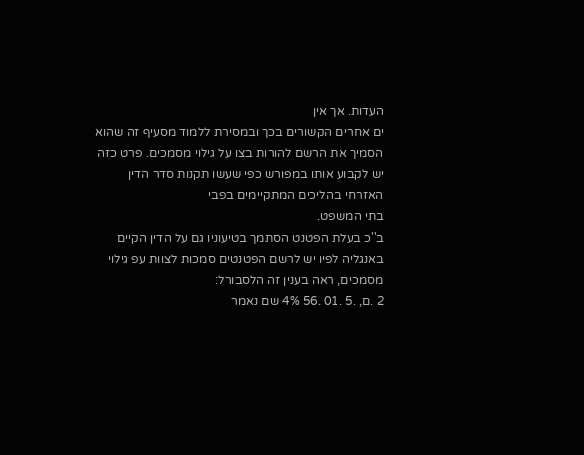העדות. אך אין
ים אחרים הקשורים בכך ובמסירת ללמוד מסעיף זה שהוא הסמיך את הרשם להורות בצו על גילוי מסמכים. פרט כזה יש לקבוע אותו במפורש כפי שעשו תקנות סדר הדין האזרחי בהליכים המתקיימים בפבי
בתי המשפט.
ב''כ בעלת הפטנט הסתמך בטיעוניו גם על הדין הקיים באנגליה לפיו יש לרשם הפטנטים סמכות לצוות עפ גילוי מסמכים, ראה בענין זה הלסבורל:
2 .ם, .5 .01 .56 4% שם נאמר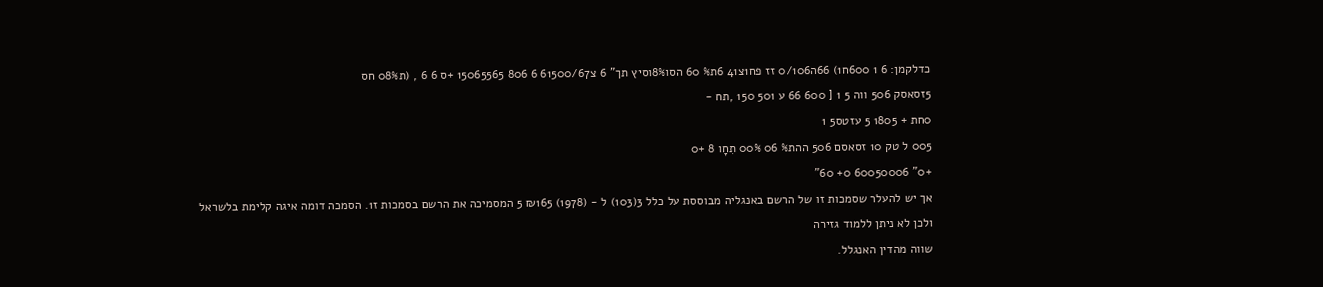כדלקמן: 6 1 600ח1) 66ה0/106 זז פח1צ41 6ת% 60 הסו8%וסיץ תך" 6 צ61500/67 6 806 15065565 +ס 6 6 , (ת08% חס
5זסאסק 506 ווה 5 1 [ 600 66 ע 501 150 ,תח -
0חת + 1805 5 עזטס5 1
005 ל טק 10 זסאסם 506 ההת% 06 00% תִחָו 8 +0
+0" 60050006 0+ 60"
אך יש להעלר שסמכות זו של הרשם באנגליה מבוססת על כלל 3(103) ל - (1978) ₪165 5 המסמיכה את הרשם בסמכות ז1. הסמכה דומה איגה קלימת בלשראל
ולכן לא ניתן ללמוד גזירה
שווה מהדין האנגלל.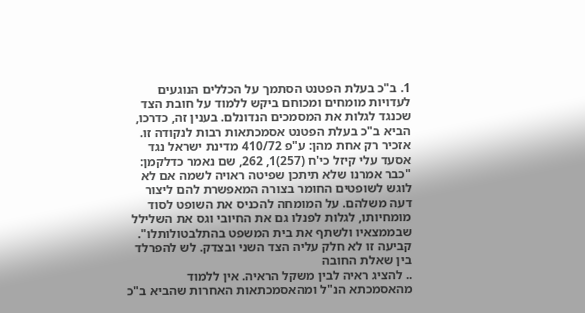1. ב"כ בעלת הפטנט הסתמך על הכללים הנוגעים לעדויות מומחים ומכוחם ביקש ללמוד על חובת הצד שכנגד לגלות את המסמכים הנדונלם. בענין זה, כדרכו, הביא ב"כ בעלת הפטנט אסמכתאות רבות לנקודה זו. אזכיר רק אחת מהן: ע"פ 410/72 מדינת ישראל נגד אסעד עלי קיזל כי'ח (257)1, 262, שם נאמר כדלקמן:
"כבר אמרנו שלא תיתכן שפיטה ראויה לשמה אם לא לוגש לשופטים החומר בצורה המאפשרת להם ליצור דעה משלהם. על המומחה להכניס את השופט לסוד מומחיותו, לגלות לפנלו גם את החיובי וגס את השלילל שבממצאיו ולשתף את בית המשפט בהתלבטולותלו".
קביעה זו לא חלק עליה הצד השני ובצדק. לש להפרלד בין שאלת החובה
.. להציג ראיה לבין משקל הראיה. אין ללמוד מהאסמכתא הנ"ל ומהאסמכתאות האחרות שהביא ב"כ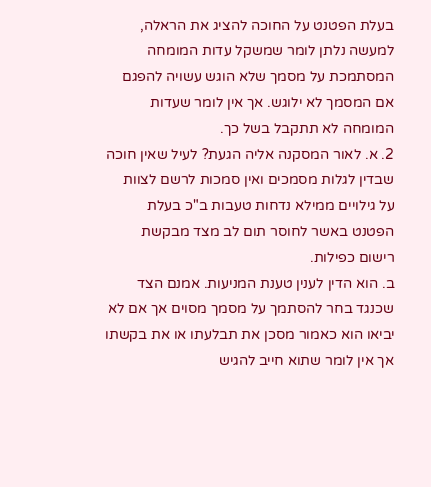בעלת הפטנט על החוכה להציג את הראלה, למעשה נלתן לומר שמשקל עדות המומחה המסתמכת על מסמך שלא הוגש עשויה להפגם אם המסמך לא ילוגש. אך אין לומר שעדות המומחה לא תתקבל בשל כך.
2. א. לאור המסקנה אליה הגעת? לעיל שאין חוכה שבדין לגלות מסמכים ואין סמכות לרשם לצוות על גילויים ממילא נדחות טעבות ב"כ בעלת הפטנט באשר לחוסר תום לב מצד מבקשת רישום כפילות.
ב. הוא הדין לענין טענת המניעות. אמנם הצד שכנגד בחר להסתמך על מסמך מסוים אך אם לא יביאו הוא כאמור מסכן את תבלעתו או את בקשתו אך אין לומר שתוא חייב להגיש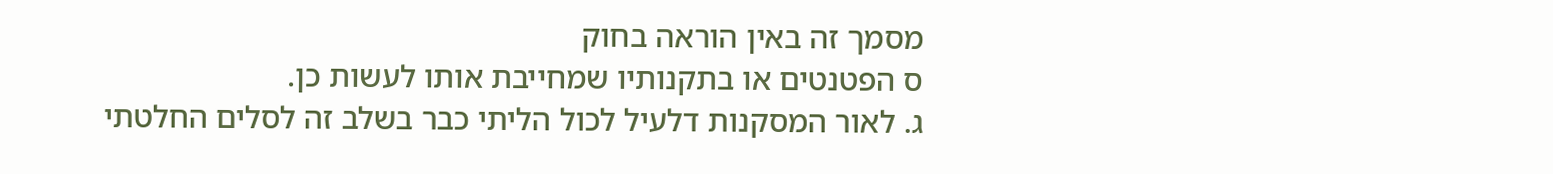מסמך זה באין הוראה בחוק
ס הפטנטים או בתקנותיו שמחייבת אותו לעשות כן.
ג. לאור המסקנות דלעיל לכול הליתי כבר בשלב זה לסלים החלטתי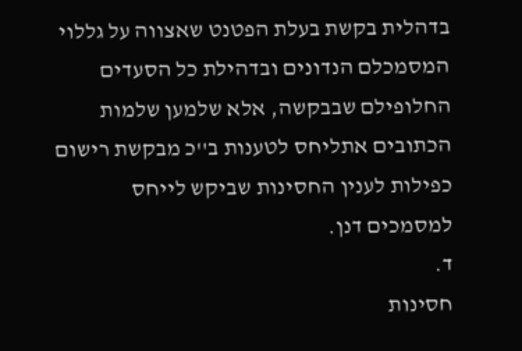בדהלית בקשת בעלת הפטנט שאצווה על גללוי המסמכלם הנדונים ובדהילת כל הסעדים החלופילם שבבקשה, אלא שלמען שלמות הכתובים אתליחס לטענות ב''כ מבקשת רישום כפילות לענין החסינות שביקש לייחס למסמכים דנן.
ד.
חסינות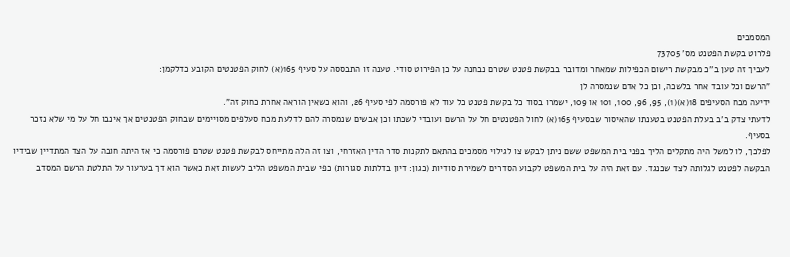המסמכים
פלרוט בקשת הפטנט מס' 73705
לעביך זה טען ב''כ מבקשת רישום הכפילות שמאחר ומדובר בבקשת פטנט שטרם נבחנה על כן הפירוט סודי. טענה זו התבססה על סעיף 165(א) לחוק הפטנטים הקובע כדלקמן:
"הרשם וכל עובד אחר בלשכה, וכן כל אדם שנמסרה לן
ידיעה מכח הסעיפים 18(א)(1), 95, 96, 100, 101 או 109, ישמרו בסוד כל בקשת פטנט כל עוד לא פורסמה לפי סעיף 26, והוא כשאין הוראה אחרת כחוק זה".
לדעתי צדק ב'ב בעלת הפטנט בטענתו שהאיסור שבסעיף 165(א) לחול הפטנטים חל על הרשם ועובדי לשכתו וכן אבשים שנמסרה להם לדלעת מכח סעלפים מסויימים שבחוק הפטנטים אך אינבו חל על מי שלא נזכר בסעיף.
לפלכך, לו למשל היה מתקלים הליך בפני בית המשפט ששם ניתן לבקש צו לגילוי מסמכים בהתאם לתקנות סדר הדין האזרחי, וצו זה הלה מתייחס לבקשת פטנט שטרם פורסמה כי אז היתה חובה על הצד המתדיין שבידיו
הבקשה לפטנט לגלותה לצד שכנגד. עם זאת היה על בית המשפט לקבוע הסדרים לשמירת סודיות (כגון: דיון בדלתות סגורות) כפי שבית המשפט הליב לעשות זאת כאשר הוא דך בערעור על התלטת הרשם המסדב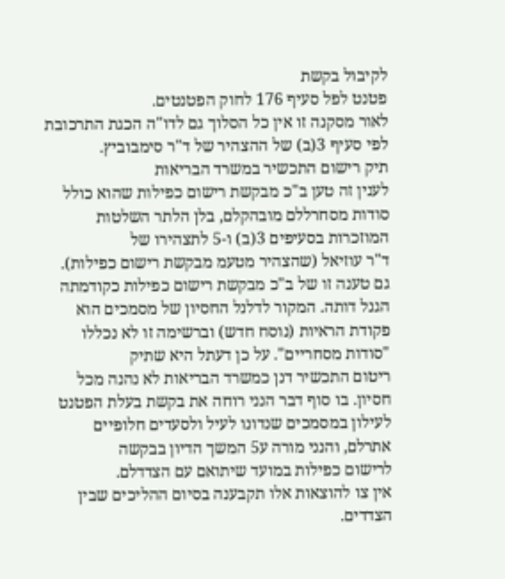לקיבול בקשת
פטנט לפל סעיף 176 לחוק הפטנטים.
לאור מסקנה זו אין כל הסלוך גם לדו"ה הכגת התרכובת לפי סעיף 3(ב) של ההצהיר של ד"ר סימבוביץ.
תיק רישום התכשיר במשרד הבריאות
לענין זה טען ב"כ מבקשת רישום כפילות שהוא כולל סודות מסחרללם מובהקלם, בלן הלתר השלטות המוזכרות בסעיפים 3(ב) ו-5 לתצהירו של
ד"ר עוזיאל (שהצהיר מטעמ מבקשת רישום כפילות).
גם טענה זו של ב"כ מבקשת רישום כפילות כקודמתה הגנל דותה. המקור לדלנל החסיון של מסמכים הוא פקודת הראיות (נוסח חדש) וברשימה זו לא נכללו "סודות מסחריים". על כן דעתל היא שתיק
ריטום התכשיר דנן כמשרד הבריאות לא נהנה מכל חסיון. בו סוף דבר הנני רוחה את בקשת בעלת הפטנט לעילון במסמכים שנדונו לעיל ולסעדים חלופיים אתרלם, והנני מורה ע5 המשך הדיון בבקשה
לרישום כפילות במועד שיתואם עם הצדדלם.
אין צו להוצאות אלו תקבענה בסיום ההליכים שבין הצדדים.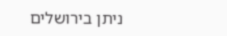ניתן בירושלים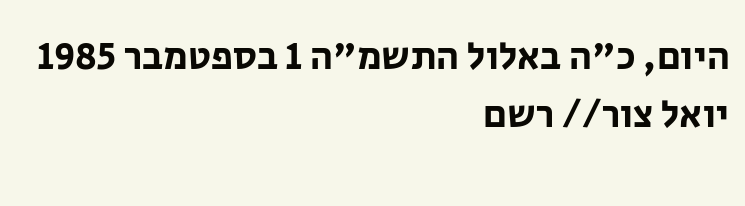היום, כ"ה באלול התשמ"ה 1 בספטמבר 1985
יואל צור// רשם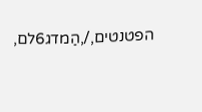הפטנטים,/,הַמדג6לם,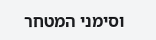וסימני המטחר